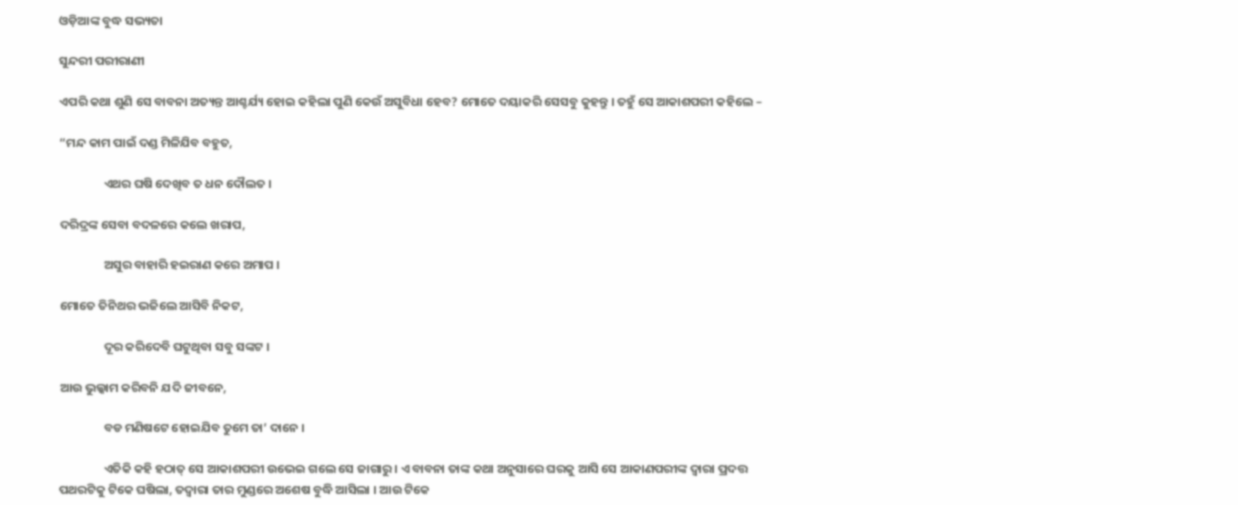ଓଡ଼ିଆଙ୍କ ବୁଦ୍ଧ ସଭ୍ୟତା

ସୁନ୍ଦରୀ ପରୀରାଣୀ

ଏପରି କଥା ଶୁଣି ସେ ବାବନା ଅତ୍ୟନ୍ତ ଆଶ୍ଚର୍ଯ୍ୟ ହୋଇ କହିଲା ପୁଣି କେଉଁ ଅସୁବିଧା ହେବ? ମୋତେ ଦୟାକରି ସେସବୁ କୁହନ୍ତୁ । ତହୁଁ ସେ ଆକାଶପରୀ କହିଲେ –

“ମନ୍ଦ କାମ ପାଇଁ ଦଣ୍ଡ ମିଳିଯିବ ବହୁତ,

                ଏଥର ଘଷି ଦେଖିବ ତ ଧନ ଦୌଲତ ।

ଦରିଦ୍ରଙ୍କ ସେବା ବଦଳରେ କଲେ ଖରାପ,

                ଅସୁର ବାହାରି ହଇରାଣ କରେ ଅମାପ ।

ମୋତେ ତିନିଥର ଭଜିଲେ ଆସିବି ନିକଟ,

                ଦୂର କରିଦେବି ଘଟୁଥିବା ସବୁ ସଙ୍କଟ ।

ଆଉ ଭୁଲ୍କାମ କରିବନି ଯଦି ଜୀବନେ,

                ବଡ ମଣିଷଟେ ହୋଇଯିବ ତୁମେ ତା’ ଦାନେ ।

                ଏତିକି କହି ହଠାତ୍ ସେ ଆକାଶପରୀ ଉଭେଇ ଗଲେ ସେ ଜାଗାରୁ । ଏ ବାବନା ତାଙ୍କ କଥା ଅନୁସାରେ ଘରକୁ ଆସି ସେ ଆକାଣପରୀଙ୍କ ଦ୍ୱାରା ପ୍ରଦତ୍ତ ପଥରଟିକୁ ଟିକେ ଘଷିଲା, ତଦ୍ୱାରା ତାର ମୁଣ୍ଡରେ ଅଶେଷ ବୁଦ୍ଧି ଆସିଲା । ଆଉ ଟିକେ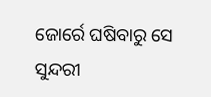ଜୋର୍ରେ ଘଷିବାରୁ ସେ ସୁନ୍ଦରୀ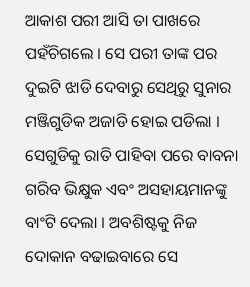ଆକାଶ ପରୀ ଆସି ତା ପାଖରେ ପହଁଚିଗଲେ । ସେ ପରୀ ତାଙ୍କ ପର ଦୁଇଟି ଝାଡି ଦେବାରୁ ସେଥିରୁ ସୁନାର ମଞ୍ଜିଗୁଡିକ ଅଜାଡି ହୋଇ ପଡିଲା । ସେଗୁଡିକୁ ରାତି ପାହିବା ପରେ ବାବନା ଗରିବ ଭିକ୍ଷୁକ ଏବଂ ଅସହାୟମାନଙ୍କୁ ବାଂଟି ଦେଲା । ଅବଶିଷ୍ଟକୁ ନିଜ ଦୋକାନ ବଢାଇବାରେ ସେ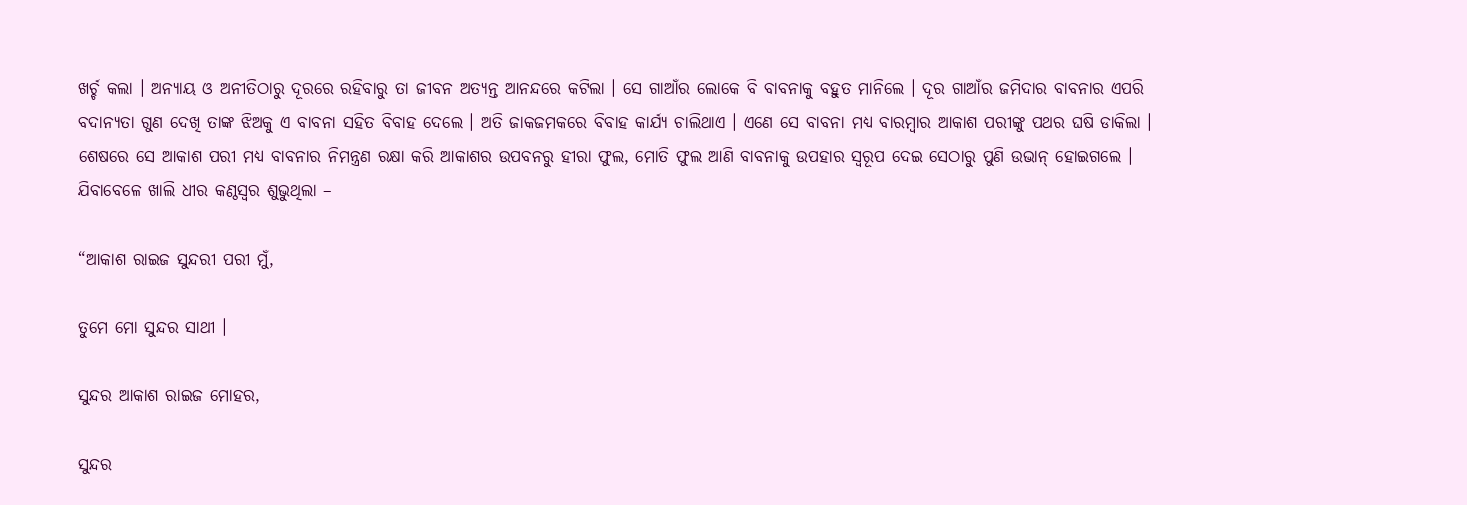ଖର୍ଚ୍ଚ କଲା । ଅନ୍ୟାୟ ଓ ଅନୀତିଠାରୁ ଦୂରରେ ରହିବାରୁ ତା ଜୀବନ ଅତ୍ୟନ୍ତ ଆନନ୍ଦରେ କଟିଲା । ସେ ଗାଆଁର ଲୋକେ ବି ବାବନାକୁ ବହୁତ ମାନିଲେ । ଦୂର ଗାଆଁର ଜମିଦାର ବାବନାର ଏପରି ବଦାନ୍ୟତା ଗୁଣ ଦେଖି ତାଙ୍କ ଝିଅକୁ ଏ ବାବନା ସହିତ ବିବାହ ଦେଲେ । ଅତି ଜାକଜମକରେ ବିବାହ କାର୍ଯ୍ୟ ଚାଲିଥାଏ । ଏଣେ ସେ ବାବନା ମଧ୍ୟ ବାରମ୍ବାର ଆକାଶ ପରୀଙ୍କୁ ପଥର ଘଷି ଡାକିଲା । ଶେଷରେ ସେ ଆକାଶ ପରୀ ମଧ୍ୟ ବାବନାର ନିମନ୍ତ୍ରଣ ରକ୍ଷା କରି ଆକାଶର ଉପବନରୁ ହୀରା ଫୁଲ, ମୋତି ଫୁଲ ଆଣି ବାବନାକୁ ଉପହାର ସ୍ୱରୂପ ଦେଇ ସେଠାରୁ ପୁଣି ଉଭାନ୍ ହୋଇଗଲେ । ଯିବାବେଳେ ଖାଲି ଧୀର କଣ୍ଠସ୍ୱର ଶୁଭୁଥିଲା –

“ଆକାଶ ରାଇଜ ସୁନ୍ଦରୀ ପରୀ ମୁଁ,

ତୁମେ ମୋ ସୁନ୍ଦର ସାଥୀ ।

ସୁନ୍ଦର ଆକାଶ ରାଇଜ ମୋହର,

ସୁନ୍ଦର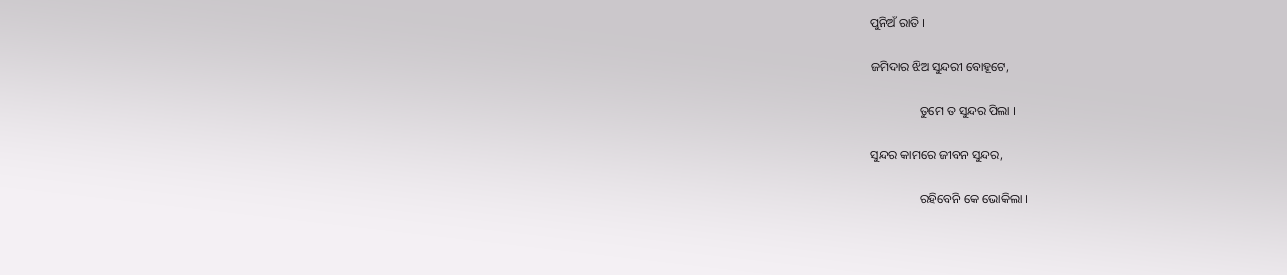ପୁନିଅଁ ରାତି ।

ଜମିଦାର ଝିଅ ସୁନ୍ଦରୀ ବୋହୂଟେ,

                ତୁମେ ତ ସୁନ୍ଦର ପିଲା ।

ସୁନ୍ଦର କାମରେ ଜୀବନ ସୁନ୍ଦର,

                ରହିବେନି କେ ଭୋକିଲା ।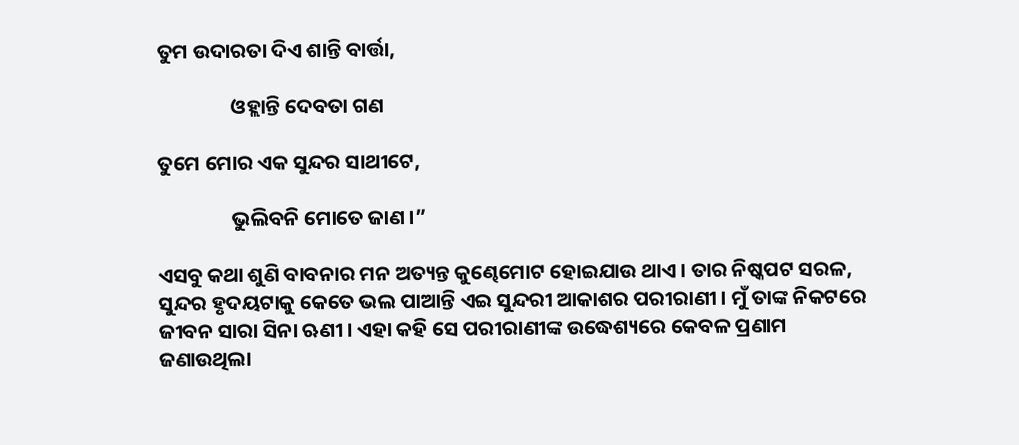ତୁମ ଉଦାରତା ଦିଏ ଶାନ୍ତି ବାର୍ତ୍ତା,

                ଓହ୍ଲାନ୍ତି ଦେବତା ଗଣ

ତୁମେ ମୋର ଏକ ସୁନ୍ଦର ସାଥୀଟେ,

                ଭୁଲିବନି ମୋତେ ଜାଣ ।”

ଏସବୁ କଥା ଶୁଣି ବାବନାର ମନ ଅତ୍ୟନ୍ତ କୁଣ୍ଢେମୋଟ ହୋଇଯାଉ ଥାଏ । ତାର ନିଷ୍କପଟ ସରଳ, ସୁନ୍ଦର ହୃଦୟଟାକୁ କେତେ ଭଲ ପାଆନ୍ତି ଏଇ ସୁନ୍ଦରୀ ଆକାଶର ପରୀରାଣୀ । ମୁଁ ତାଙ୍କ ନିକଟରେ ଜୀବନ ସାରା ସିନା ଋଣୀ । ଏହା କହି ସେ ପରୀରାଣୀଙ୍କ ଉଦ୍ଧେଶ୍ୟରେ କେବଳ ପ୍ରଣାମ ଜଣାଉଥିଲା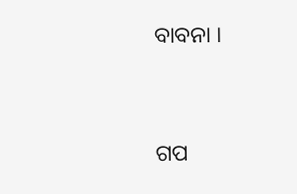ବାବନା ।


ଗପ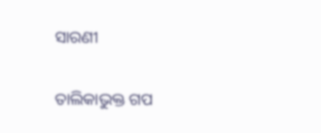ସାରଣୀ

ତାଲିକାଭୁକ୍ତ ଗପ